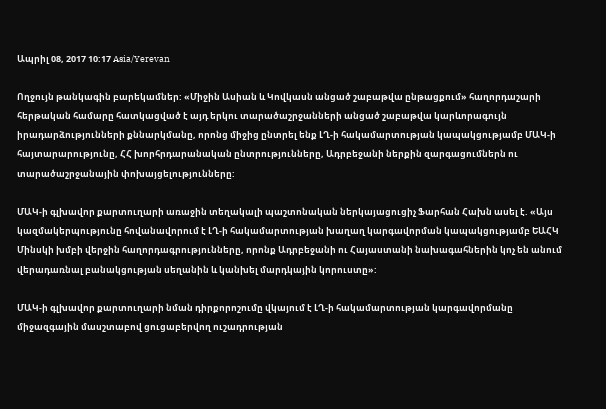Ապրիլ 08, 2017 10:17 Asia/Yerevan

Ողջույն թանկագին բարեկամներ: «Միջին Ասիան և Կովկասն անցած շաբաթվա ընթացքում» հաղորդաշարի հերթական համարը հատկացված է այդ երկու տարածաշրջանների անցած շաբաթվա կարևորագույն իրադարձությունների քննարկմանը, որոնց միջից ընտրել ենք ԼՂ-ի հակամարտության կապակցությամբ ՄԱԿ-ի հայտարարությունը, ՀՀ խորհրդարանական ընտրությունները, Ադրբեջանի ներքին զարգացումներն ու տարածաշրջանային փոխայցելությունները:

ՄԱԿ-ի գլխավոր քարտուղարի առաջին տեղակալի պաշտոնական ներկայացուցիչ Ֆարհան Հախն ասել է. «Այս կազմակերպությունը հովանավորում է ԼՂ-ի հակամարտության խաղաղ կարգավորման կապակցությամբ ԵԱՀԿ Մինսկի խմբի վերջին հաղորդագրությունները, որոնք Ադրբեջանի ու Հայաստանի նախագահներին կոչ են անում վերադառնալ բանակցության սեղանին և կանխել մարդկային կորուստը»:

ՄԱԿ-ի գլխավոր քարտուղարի նման դիրքորոշումը վկայում է ԼՂ-ի հակամարտության կարգավորմանը միջազգային մասշտաբով ցուցաբերվող ուշադրության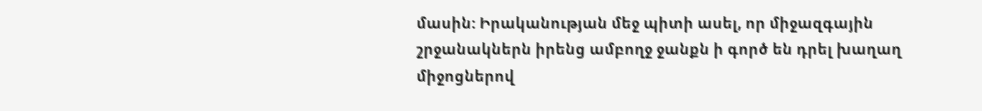մասին: Իրականության մեջ պիտի ասել, որ միջազգային շրջանակներն իրենց ամբողջ ջանքն ի գործ են դրել խաղաղ միջոցներով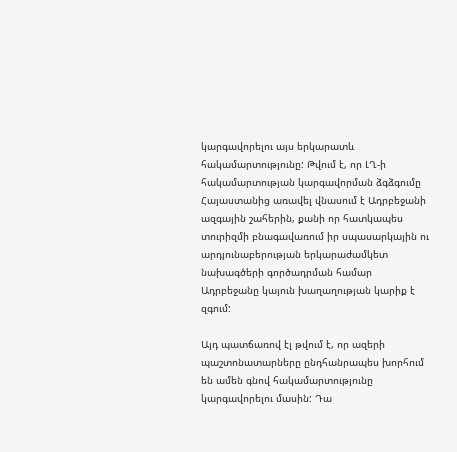կարգավորելու այս երկարատև հակամարտությունը: Թվում է, որ ԼՂ-ի հակամարտության կարգավորման ձգձգումը Հայաստանից առավել վնասում է Ադրբեջանի ազգային շահերին, քանի որ հատկապես տուրիզմի բնագավառում իր սպասարկային ու արդյունաբերության երկարաժամկետ նախագծերի գործադրման համար Ադրբեջանը կայուն խաղաղության կարիք է զգում:

Այդ պատճառով էլ թվում է, որ ազերի պաշտոնատարները ընդհանրապես խորհում են ամեն գնով հակամարտությունը կարգավորելու մասին: Դա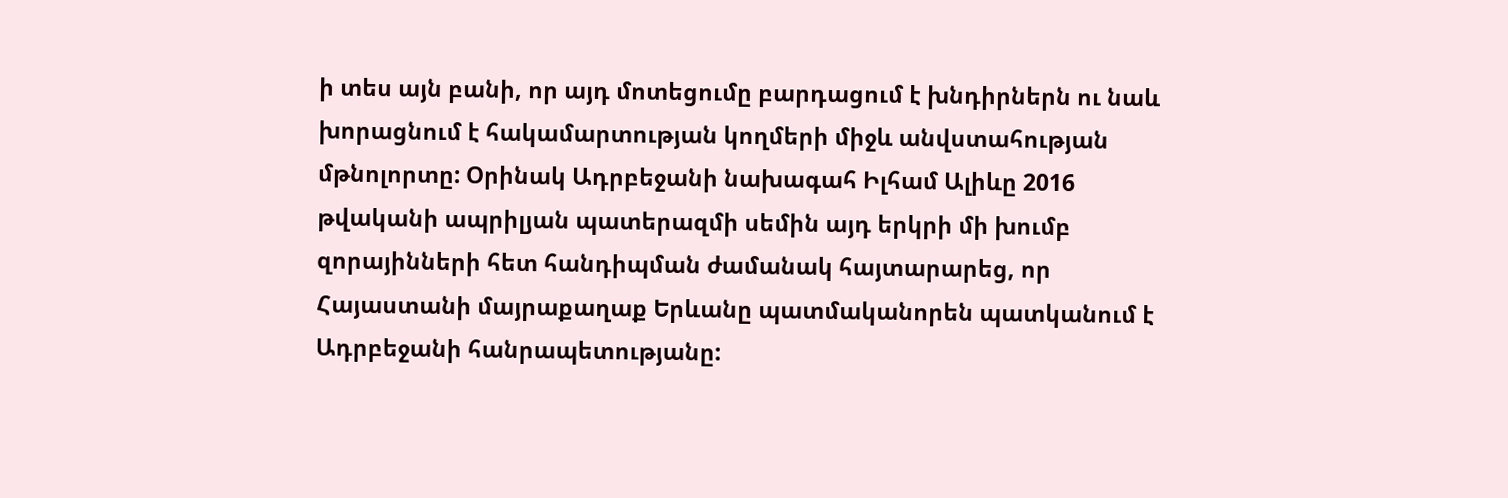ի տես այն բանի, որ այդ մոտեցումը բարդացում է խնդիրներն ու նաև խորացնում է հակամարտության կողմերի միջև անվստահության մթնոլորտը: Օրինակ Ադրբեջանի նախագահ Իլհամ Ալիևը 2016 թվականի ապրիլյան պատերազմի սեմին այդ երկրի մի խումբ զորայինների հետ հանդիպման ժամանակ հայտարարեց, որ Հայաստանի մայրաքաղաք Երևանը պատմականորեն պատկանում է Ադրբեջանի հանրապետությանը: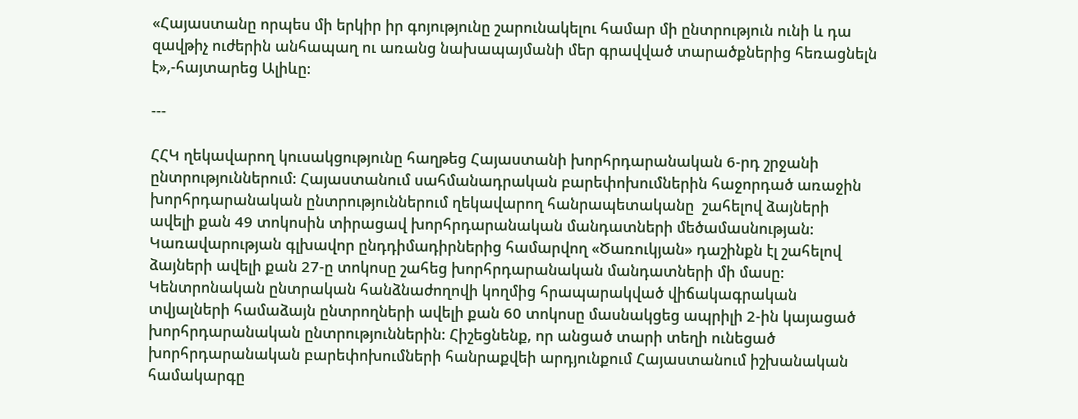«Հայաստանը որպես մի երկիր իր գոյությունը շարունակելու համար մի ընտրություն ունի և դա զավթիչ ուժերին անհապաղ ու առանց նախապայմանի մեր գրավված տարածքներից հեռացնելն է»,-հայտարեց Ալիևը:

---

ՀՀԿ ղեկավարող կուսակցությունը հաղթեց Հայաստանի խորհրդարանական 6-րդ շրջանի ընտրություններում: Հայաստանում սահմանադրական բարեփոխումներին հաջորդած առաջին խորհրդարանական ընտրություններում ղեկավարող հանրապետականը  շահելով ձայների ավելի քան 49 տոկոսին տիրացավ խորհրդարանական մանդատների մեծամասնության: Կառավարության գլխավոր ընդդիմադիրներից համարվող «Ծառուկյան» դաշինքն էլ շահելով ձայների ավելի քան 27-ը տոկոսը շահեց խորհրդարանական մանդատների մի մասը: Կենտրոնական ընտրական հանձնաժողովի կողմից հրապարակված վիճակագրական տվյալների համաձայն ընտրողների ավելի քան 60 տոկոսը մասնակցեց ապրիլի 2-ին կայացած խորհրդարանական ընտրություններին: Հիշեցնենք, որ անցած տարի տեղի ունեցած խորհրդարանական բարեփոխումների հանրաքվեի արդյունքում Հայաստանում իշխանական համակարգը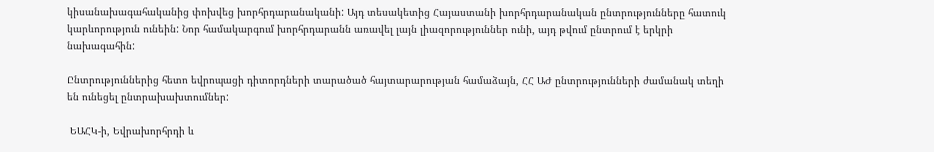կիսանախագահականից փոխվեց խորհրդարանականի: Այդ տեսակետից Հայաստանի խորհրդարանական ընտրությունները հատուկ կարևորություն ունեին: Նոր համակարգում խորհրդարանն առավել լայն լիազորություններ ունի, այդ թվում ընտրում է երկրի նախագահին:

Ընտրություններից հետո եվրոպացի դիտորդների տարածած հայտարարության համաձայն, ՀՀ ԱԺ ընտրությունների ժամանակ տեղի են ունեցել ընտրախախտումներ:

 ԵԱՀԿ-ի, Եվրախորհրդի և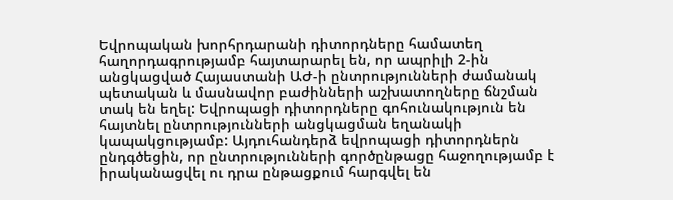Եվրոպական խորհրդարանի դիտորդները համատեղ հաղորդագրությամբ հայտարարել են, որ ապրիլի 2-ին անցկացված Հայաստանի ԱԺ-ի ընտրությունների ժամանակ պետական և մասնավոր բաժինների աշխատողները ճնշման տակ են եղել: Եվրոպացի դիտորդները գոհունակություն են հայտնել ընտրությունների անցկացման եղանակի կապակցությամբ: Այդուհանդերձ եվրոպացի դիտորդներն ընդգծեցին, որ ընտրությունների գործընթացը հաջողությամբ է իրականացվել ու դրա ընթացքում հարգվել են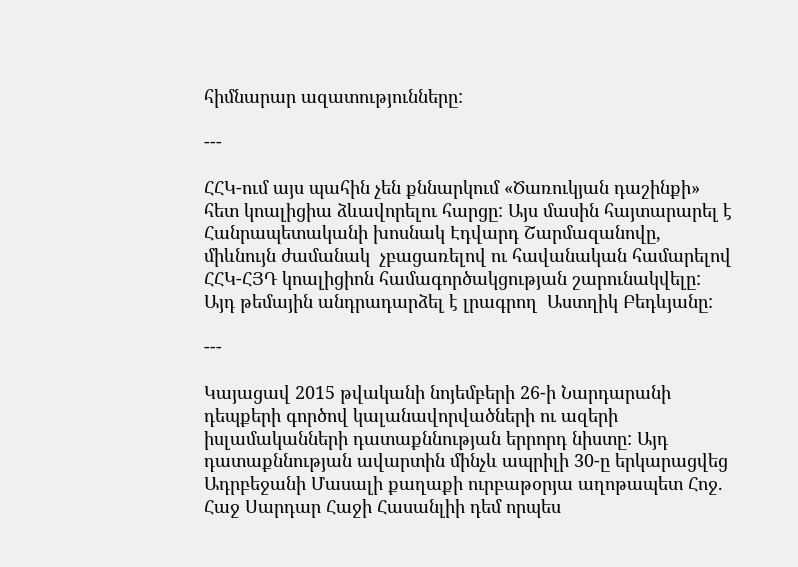հիմնարար ազատությունները:

---

ՀՀԿ-ում այս պահին չեն քննարկում «Ծառուկյան դաշինքի» հետ կոալիցիա ձևավորելու հարցը: Այս մասին հայտարարել է Հանրապետականի խոսնակ Էդվարդ Շարմազանովը, միևնույն ժամանակ  չբացառելով ու հավանական համարելով ՀՀԿ-ՀՅԴ կոալիցիոն համագործակցության շարունակվելը: Այդ թեմային անդրադարձել է լրագրող  Աստղիկ Բեդևյանը:

---

Կայացավ 2015 թվականի նոյեմբերի 26-ի Նարդարանի դեպքերի գործով կալանավորվածների ու ազերի իսլամականների դատաքննության երրորդ նիստը: Այդ դատաքննության ավարտին մինչև ապրիլի 30-ը երկարացվեց Ադրբեջանի Մասալի քաղաքի ուրբաթօրյա աղոթապետ Հոջ. Հաջ Սարդար Հաջի Հասանլիի դեմ որպես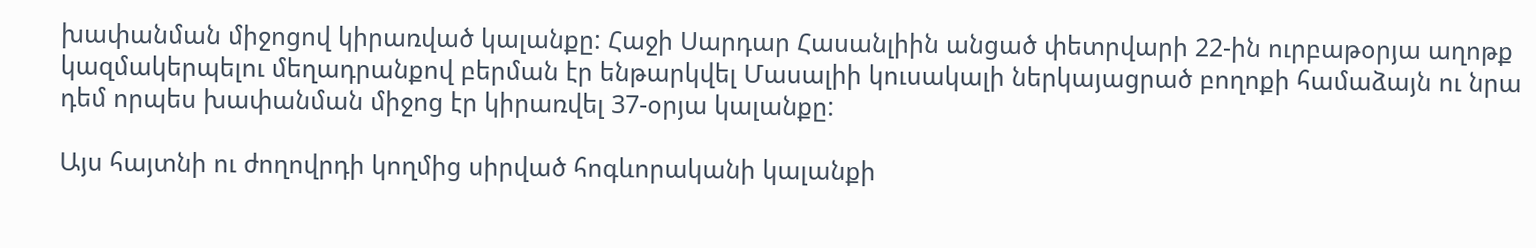խափանման միջոցով կիրառված կալանքը: Հաջի Սարդար Հասանլիին անցած փետրվարի 22-ին ուրբաթօրյա աղոթք կազմակերպելու մեղադրանքով բերման էր ենթարկվել Մասալիի կուսակալի ներկայացրած բողոքի համաձայն ու նրա դեմ որպես խափանման միջոց էր կիրառվել 37-օրյա կալանքը:

Այս հայտնի ու ժողովրդի կողմից սիրված հոգևորականի կալանքի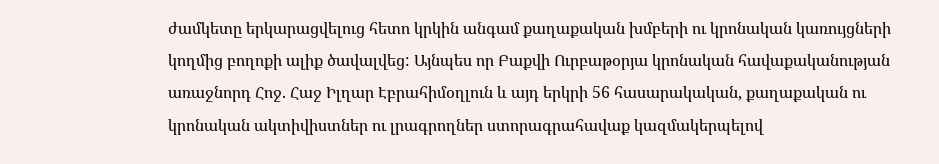ժամկետը երկարացվելուց հետո կրկին անգամ քաղաքական խմբերի ու կրոնական կառույցների կողմից բողոքի ալիք ծավալվեց: Այնպես որ Բաքվի Ուրբաթօրյա կրոնական հավաքականության առաջնորդ Հոջ. Հաջ Իլղար Էբրահիմօղլուն և այդ երկրի 56 հասարակական, քաղաքական ու կրոնական ակտիվիստներ ու լրագրողներ ստորագրահավաք կազմակերպելով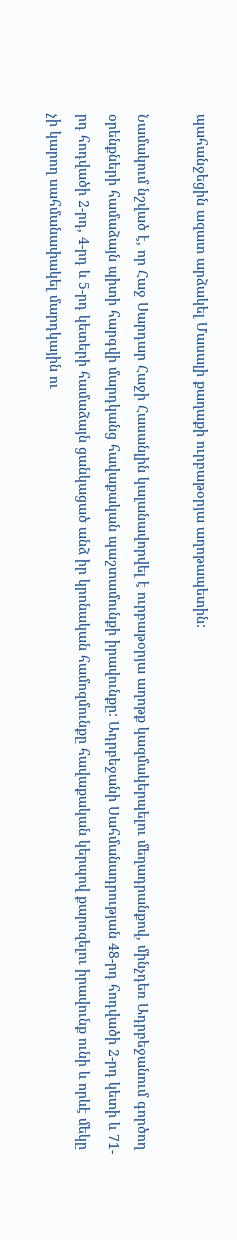պահանջեցին ազատ արձակել Մասալի քաղաքի ուրբաթօրյա աղոթապետին:

Նամակում նշված է, որ Հաջ Սարդար Հաջի Հասանլին կալանավորվել է ուրբաթօրյա աղոթք կազմակերպելու մեղադրանքով, մինչդեռ Ադրբեջանում գործող օրենքների համաձայն պիտի հարգվի մարդկանց հավաքական պաշտամունքի իրավունքը: Ադրբեջանի Սահմանադրության 48-րդ հոդվածի 2-րդ կետի և 71-րդ հոդվածի 2-րդ, 4-րդ և 5-րդ կետերի համաձայն ցանկացած անձ իր կրոնական համոզմունքը հավաքական կերպով քարոզելու իրավունք ունի և որևէ մեկը չի կարող սահմանափակել մարդկային ու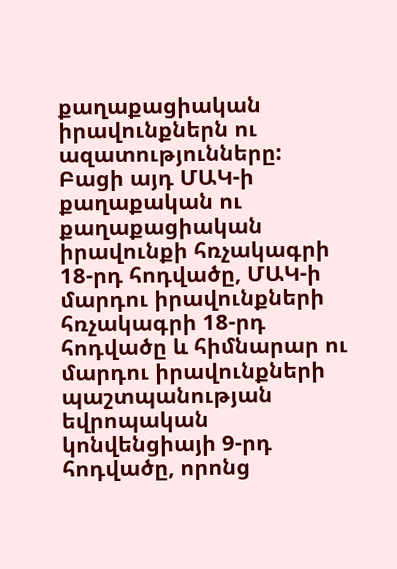քաղաքացիական իրավունքներն ու ազատությունները: Բացի այդ ՄԱԿ-ի քաղաքական ու քաղաքացիական իրավունքի հռչակագրի 18-րդ հոդվածը, ՄԱԿ-ի մարդու իրավունքների հռչակագրի 18-րդ հոդվածը և հիմնարար ու մարդու իրավունքների պաշտպանության եվրոպական կոնվենցիայի 9-րդ հոդվածը, որոնց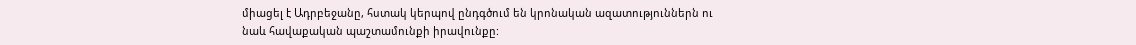միացել է Ադրբեջանը, հստակ կերպով ընդգծում են կրոնական ազատություններն ու նաև հավաքական պաշտամունքի իրավունքը: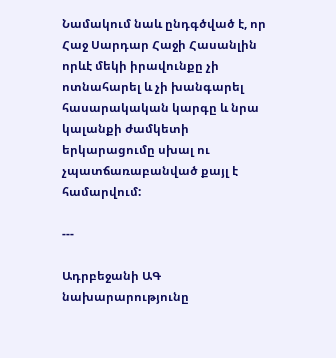Նամակում նաև ընդգծված է, որ Հաջ Սարդար Հաջի Հասանլին որևէ մեկի իրավունքը չի ոտնահարել և չի խանգարել հասարակական կարգը և նրա կալանքի ժամկետի երկարացումը սխալ ու չպատճառաբանված քայլ է համարվում:

---

Ադրբեջանի ԱԳ նախարարությունը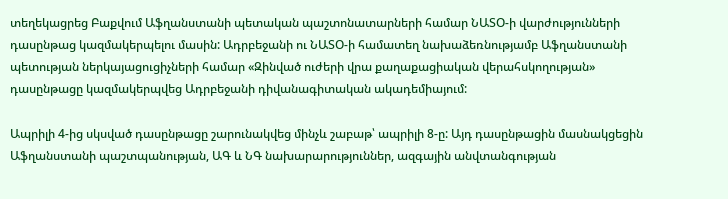տեղեկացրեց Բաքվում Աֆղանստանի պետական պաշտոնատարների համար ՆԱՏՕ-ի վարժությունների դասընթաց կազմակերպելու մասին: Ադրբեջանի ու ՆԱՏՕ-ի համատեղ նախաձեռնությամբ Աֆղանստանի պետության ներկայացուցիչների համար «Զինված ուժերի վրա քաղաքացիական վերահսկողության» դասընթացը կազմակերպվեց Ադրբեջանի դիվանագիտական ակադեմիայում:

Ապրիլի 4-ից սկսված դասընթացը շարունակվեց մինչև շաբաթ՝ ապրիլի 8-ը: Այդ դասընթացին մասնակցեցին Աֆղանստանի պաշտպանության, ԱԳ և ՆԳ նախարարություններ, ազգային անվտանգության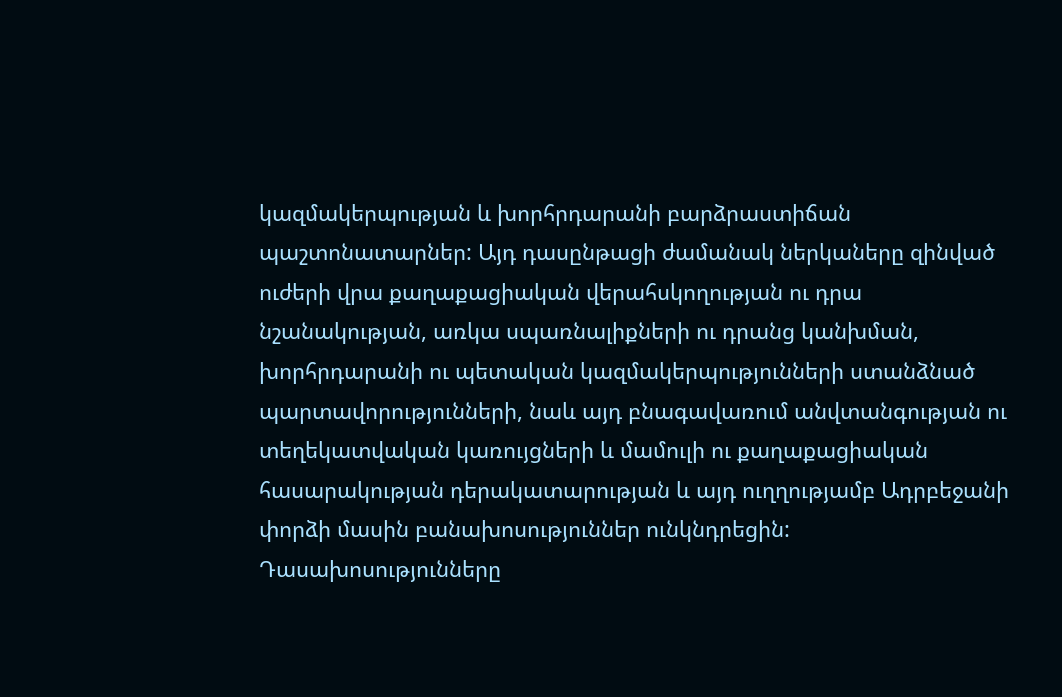կազմակերպության և խորհրդարանի բարձրաստիճան պաշտոնատարներ: Այդ դասընթացի ժամանակ ներկաները զինված ուժերի վրա քաղաքացիական վերահսկողության ու դրա նշանակության, առկա սպառնալիքների ու դրանց կանխման, խորհրդարանի ու պետական կազմակերպությունների ստանձնած պարտավորությունների, նաև այդ բնագավառում անվտանգության ու տեղեկատվական կառույցների և մամուլի ու քաղաքացիական հասարակության դերակատարության և այդ ուղղությամբ Ադրբեջանի փորձի մասին բանախոսություններ ունկնդրեցին: Դասախոսությունները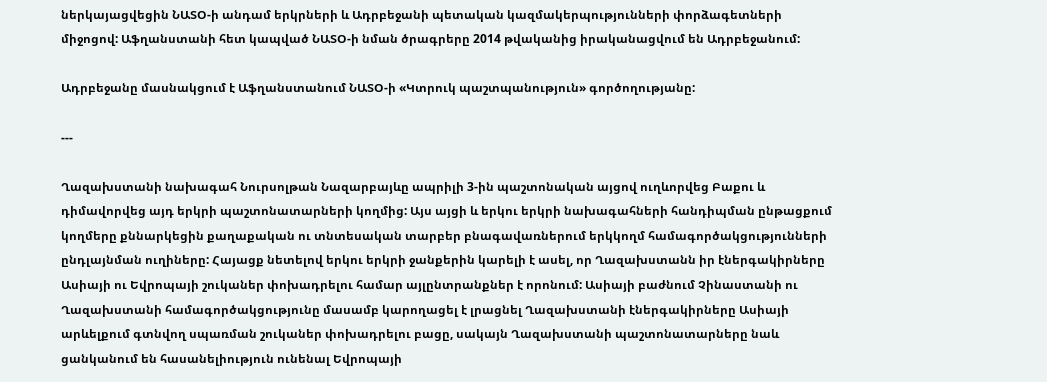ներկայացվեցին ՆԱՏՕ-ի անդամ երկրների և Ադրբեջանի պետական կազմակերպությունների փորձագետների միջոցով: Աֆղանստանի հետ կապված ՆԱՏՕ-ի նման ծրագրերը 2014 թվականից իրականացվում են Ադրբեջանում:

Ադրբեջանը մասնակցում է Աֆղանստանում ՆԱՏՕ-ի «Կտրուկ պաշտպանություն» գործողությանը:

---

Ղազախստանի նախագահ Նուրսոլթան Նազարբայևը ապրիլի 3-ին պաշտոնական այցով ուղևորվեց Բաքու և դիմավորվեց այդ երկրի պաշտոնատարների կողմից: Այս այցի և երկու երկրի նախագահների հանդիպման ընթացքում կողմերը քննարկեցին քաղաքական ու տնտեսական տարբեր բնագավառներում երկկողմ համագործակցությունների ընդլայնման ուղիները: Հայացք նետելով երկու երկրի ջանքերին կարելի է ասել, որ Ղազախստանն իր էներգակիրները Ասիայի ու Եվրոպայի շուկաներ փոխադրելու համար այլընտրանքներ է որոնում: Ասիայի բաժնում Չինաստանի ու Ղազախստանի համագործակցությունը մասամբ կարողացել է լրացնել Ղազախստանի էներգակիրները Ասիայի արևելքում գտնվող սպառման շուկաներ փոխադրելու բացը, սակայն Ղազախստանի պաշտոնատարները նաև ցանկանում են հասանելիություն ունենալ Եվրոպայի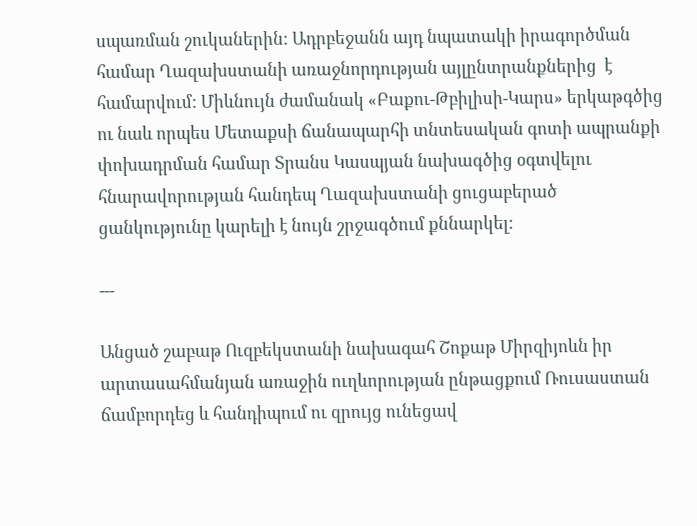սպառման շուկաներին: Ադրբեջանն այդ նպատակի իրագործման համար Ղազախստանի առաջնորդության այլընտրանքներից  է համարվում: Միևնույն ժամանակ «Բաքու-Թբիլիսի-Կարս» երկաթգծից ու նաև որպես Մետաքսի ճանապարհի տնտեսական գոտի ապրանքի փոխադրման համար Տրանս Կասպյան նախագծից օգտվելու հնարավորության հանդեպ Ղազախստանի ցուցաբերած ցանկությունը կարելի է նույն շրջագծում քննարկել:

---

Անցած շաբաթ Ուզբեկստանի նախագահ Շոքաթ Միրզիյոևն իր արտասահմանյան առաջին ուղևորության ընթացքում Ռուսաստան ճամբորդեց և հանդիպում ու զրույց ունեցավ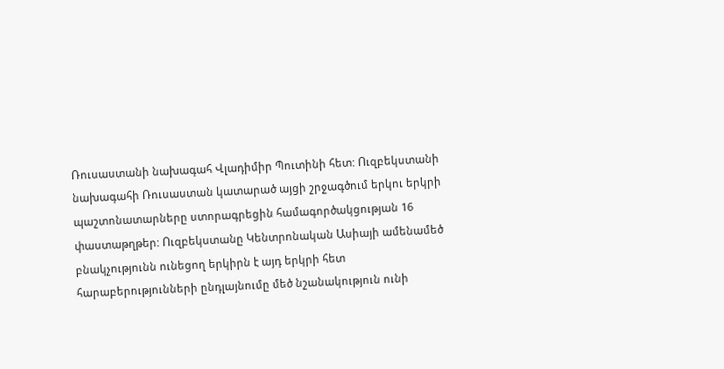Ռուսաստանի նախագահ Վլադիմիր Պուտինի հետ: Ուզբեկստանի նախագահի Ռուսաստան կատարած այցի շրջագծում երկու երկրի պաշտոնատարները ստորագրեցին համագործակցության 16 փաստաթղթեր: Ուզբեկստանը Կենտրոնական Ասիայի ամենամեծ բնակչությունն ունեցող երկիրն է այդ երկրի հետ հարաբերությունների ընդլայնումը մեծ նշանակություն ունի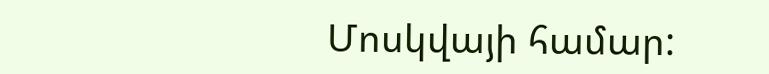Մոսկվայի համար: